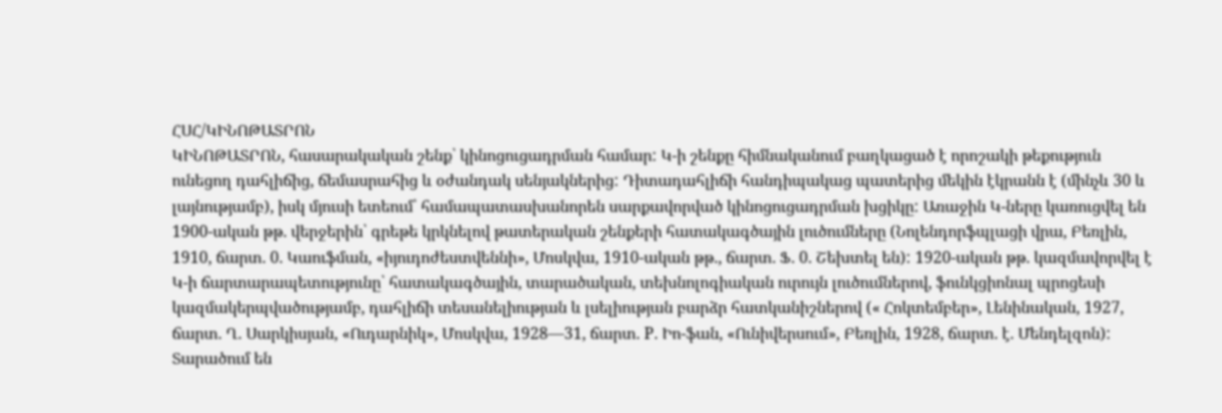ՀՍՀ/ԿԻՆՈԹԱՏՐՈՆ
ԿԻՆՈԹԱՏՐՈՆ, հասարակական շենք՝ կինոցուցադրման համար: Կ-ի շենքը հիմնականում բաղկացած է որոշակի թեքություն ունեցող դահլիճից, ճեմասրահից և օժանդակ սենյակներից: Դիտադահլիճի հանդիպակաց պատերից մեկին էկրանն է (մինչև 30 և լայնությամբ), իսկ մյուսի ետեում՝ համապատասխանորեն սարքավորված կինոցուցադրման խցիկը: Առաջին Կ-ները կառուցվել են 1900-ական թթ. վերջերին՝ գրեթե կրկնելով թատերական շենքերի հատակագծային լուծումները (Նոլենդորֆպլացի վրա, Բեռլին, 1910, ճարտ. 0. Կաուֆման, «իյուդոժեստվեննի», Մոսկվա, 1910-ական թթ., ճարտ. Ֆ. 0. Շեխտել են): 1920-ական թթ. կազմավորվել է Կ-ի ճարտարապետությունը՝ հատակագծային, տարածական, տեխնոլոգիական ուրույն լուծումներով, ֆունկցիոնալ պրոցեսի կազմակերպվածությամբ, դահլիճի տեսանելիության և լսելիության բարձր հատկանիշներով (« Հոկտեմբեր», Լենինական, 1927, ճարտ. Ղ. Սարկիսյան, «Ուդարնիկ», Մոսկվա, 1928—31, ճարտ. Р. Իո-ֆան, «Ունիվերսում», Բեռլին, 1928, ճարտ. է. Մենդելզոն): Տարածում են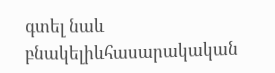գտել նաև բնակելիևհասարակական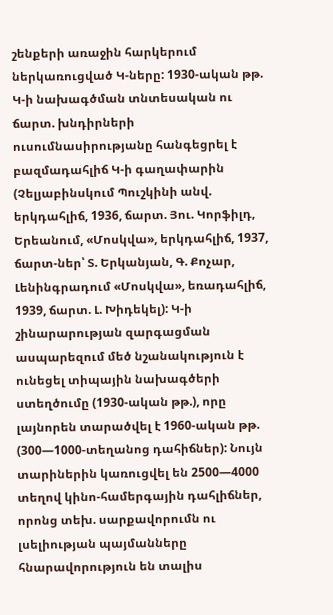շենքերի առաջին հարկերում ներկառուցված Կ-ները: 1930-ական թթ. Կ-ի նախագծման տնտեսական ու ճարտ. խնդիրների ուսումնասիրությանը հանգեցրել է բազմադահլիճ Կ-ի գաղափարին (Չելյաբինսկում Պուշկինի անվ. երկդահլիճ, 1936, ճարտ. Յու. Կորֆիլդ, Երեանում, «Մոսկվա», երկդահլիճ, 1937, ճարտ-ներ՝ Տ. Երկանյան, Գ. Քոչար, Լենինգրադում «Մոսկվա», եռադահլիճ, 1939, ճարտ. Լ. Խիդեկել): Կ-ի շինարարության զարգացման ասպարեզում մեծ նշանակություն է ունեցել տիպային նախագծերի ստեղծումը (1930-ական թթ.), որը լայնորեն տարածվել է 1960-ական թթ. (300—1000-տեղանոց դահիճներ): Նույն տարիներին կառուցվել են 2500—4000 տեղով կինո-համերգային դահլիճներ, որոնց տեխ. սարքավորումն ու լսելիության պայմանները հնարավորություն են տալիս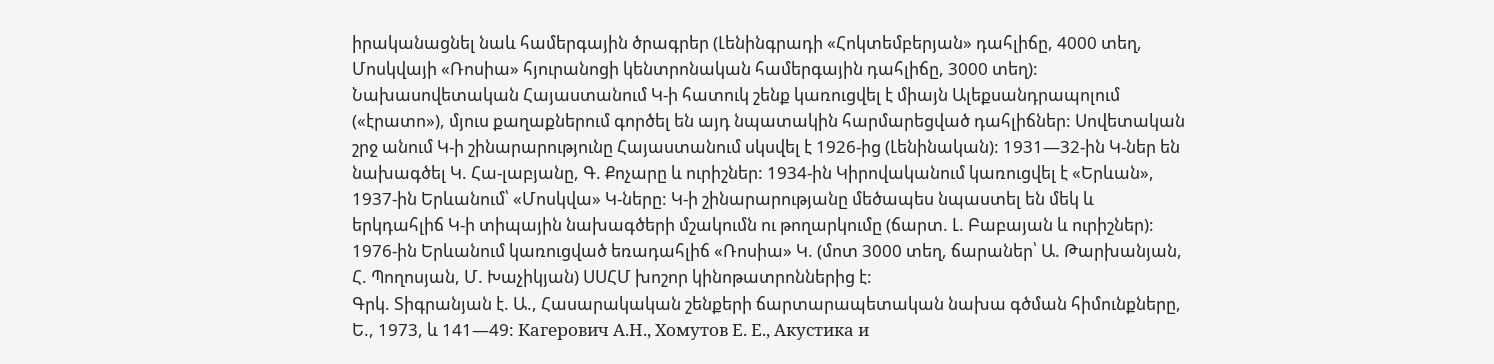իրականացնել նաև համերգային ծրագրեր (Լենինգրադի «Հոկտեմբերյան» դահլիճը, 4000 տեղ, Մոսկվայի «Ռոսիա» հյուրանոցի կենտրոնական համերգային դահլիճը, 3000 տեղ): Նախասովետական Հայաստանում Կ-ի հատուկ շենք կառուցվել է միայն Ալեքսանդրապոլում («էրատո»), մյուս քաղաքներում գործել են այդ նպատակին հարմարեցված դահլիճներ: Սովետական շրջ անում Կ-ի շինարարությունը Հայաստանում սկսվել է 1926-ից (Լենինական): 1931—32-ին Կ-ներ են նախագծել Կ. Հա-լաբյանը, Գ. Քոչարը և ուրիշներ: 1934-ին Կիրովականում կառուցվել է «Երևան», 1937-ին Երևանում՝ «Մոսկվա» Կ-ները: Կ-ի շինարարությանը մեծապես նպաստել են մեկ և երկդահլիճ Կ-ի տիպային նախագծերի մշակումն ու թողարկումը (ճարտ. Լ. Բաբայան և ուրիշներ): 1976-ին Երևանում կառուցված եռադահլիճ «Ռոսիա» Կ. (մոտ 3000 տեղ, ճարաներ՝ Ա. Թարխանյան, Հ. Պողոսյան, Մ. Խաչիկյան) ՍՍՀՄ խոշոր կինոթատրոններից է:
Գրկ. Տիգրանյան է. Ա., Հասարակական շենքերի ճարտարապետական նախա գծման հիմունքները, Ե., 1973, և 141—49: Кагерович А.Н., Хомутов Е. Е., Акустика и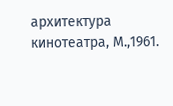архитектура кинотеатра, М.,1961.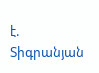է. Տիգրանյան